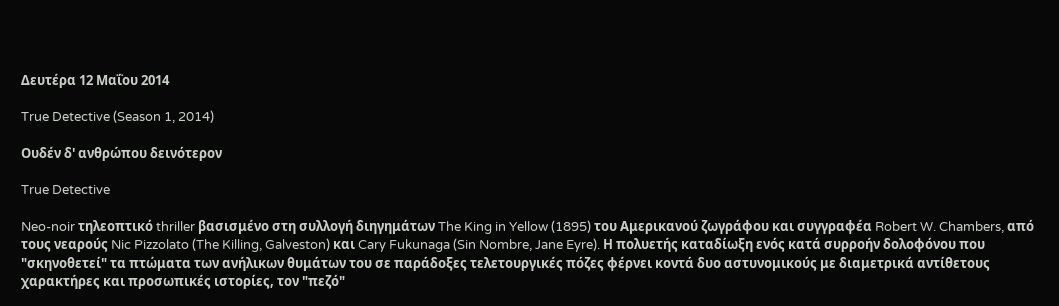Δευτέρα 12 Μαΐου 2014

True Detective (Season 1, 2014)

Ουδέν δ' ανθρώπου δεινότερον

True Detective

Neo-noir τηλεοπτικό thriller βασισμένο στη συλλογή διηγημάτων The King in Yellow (1895) του Αμερικανού ζωγράφου και συγγραφέα Robert W. Chambers, από τους νεαρούς Nic Pizzolato (The Killing, Galveston) και Cary Fukunaga (Sin Nombre, Jane Eyre). Η πολυετής καταδίωξη ενός κατά συρροήν δολοφόνου που "σκηνοθετεί" τα πτώματα των ανήλικων θυμάτων του σε παράδοξες τελετουργικές πόζες φέρνει κοντά δυο αστυνομικούς με διαμετρικά αντίθετους χαρακτήρες και προσωπικές ιστορίες, τον "πεζό"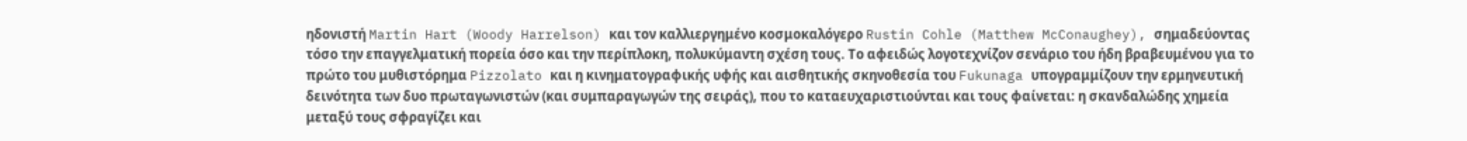ηδονιστή Martin Hart (Woody Harrelson) και τον καλλιεργημένο κοσμοκαλόγερο Rustin Cohle (Matthew McConaughey), σημαδεύοντας τόσο την επαγγελματική πορεία όσο και την περίπλοκη, πολυκύμαντη σχέση τους. Το αφειδώς λογοτεχνίζον σενάριο του ήδη βραβευμένου για το πρώτο του μυθιστόρημα Pizzolato και η κινηματογραφικής υφής και αισθητικής σκηνοθεσία του Fukunaga υπογραμμίζουν την ερμηνευτική δεινότητα των δυο πρωταγωνιστών (και συμπαραγωγών της σειράς), που το καταευχαριστιούνται και τους φαίνεται: η σκανδαλώδης χημεία μεταξύ τους σφραγίζει και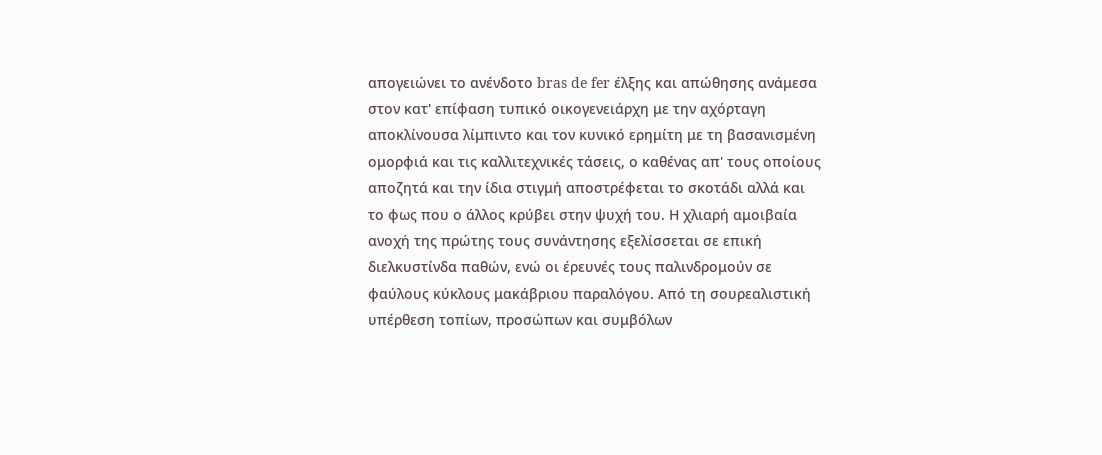απογειώνει το ανένδοτο bras de fer έλξης και απώθησης ανάμεσα στον κατ' επίφαση τυπικό οικογενειάρχη με την αχόρταγη αποκλίνουσα λίμπιντο και τον κυνικό ερημίτη με τη βασανισμένη ομορφιά και τις καλλιτεχνικές τάσεις, ο καθένας απ' τους οποίους αποζητά και την ίδια στιγμή αποστρέφεται το σκοτάδι αλλά και το φως που ο άλλος κρύβει στην ψυχή του. Η χλιαρή αμοιβαία ανοχή της πρώτης τους συνάντησης εξελίσσεται σε επική διελκυστίνδα παθών, ενώ οι έρευνές τους παλινδρομούν σε φαύλους κύκλους μακάβριου παραλόγου. Από τη σουρεαλιστική υπέρθεση τοπίων, προσώπων και συμβόλων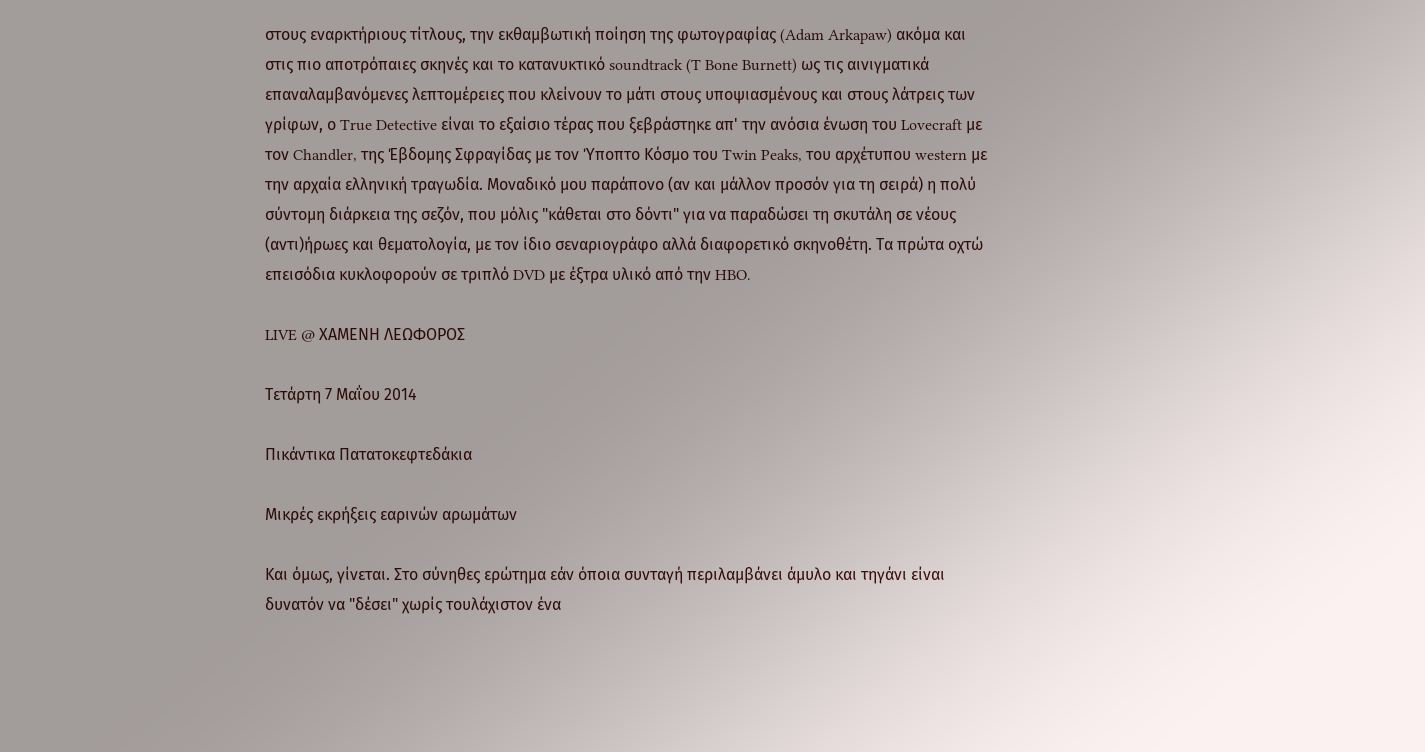στους εναρκτήριους τίτλους, την εκθαμβωτική ποίηση της φωτογραφίας (Adam Arkapaw) ακόμα και στις πιο αποτρόπαιες σκηνές και το κατανυκτικό soundtrack (T Bone Burnett) ως τις αινιγματικά επαναλαμβανόμενες λεπτομέρειες που κλείνουν το μάτι στους υποψιασμένους και στους λάτρεις των γρίφων, ο True Detective είναι το εξαίσιο τέρας που ξεβράστηκε απ' την ανόσια ένωση του Lovecraft με τον Chandler, της Έβδομης Σφραγίδας με τον Ύποπτο Κόσμο του Twin Peaks, του αρχέτυπου western με την αρχαία ελληνική τραγωδία. Μοναδικό μου παράπονο (αν και μάλλον προσόν για τη σειρά) η πολύ σύντομη διάρκεια της σεζόν, που μόλις "κάθεται στο δόντι" για να παραδώσει τη σκυτάλη σε νέους (αντι)ήρωες και θεματολογία, με τον ίδιο σεναριογράφο αλλά διαφορετικό σκηνοθέτη. Τα πρώτα οχτώ επεισόδια κυκλοφορούν σε τριπλό DVD με έξτρα υλικό από την HBO.

LIVE @ ΧΑΜΕΝΗ ΛΕΩΦΟΡΟΣ

Τετάρτη 7 Μαΐου 2014

Πικάντικα Πατατοκεφτεδάκια

Μικρές εκρήξεις εαρινών αρωμάτων

Και όμως, γίνεται. Στο σύνηθες ερώτημα εάν όποια συνταγή περιλαμβάνει άμυλο και τηγάνι είναι δυνατόν να "δέσει" χωρίς τουλάχιστον ένα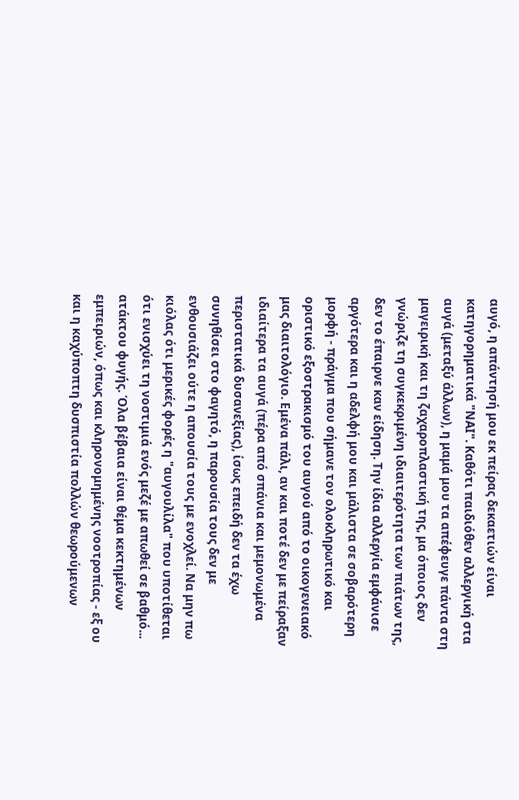αυγό, η απάντησή μου εκ πείρας δεκαετιών είναι κατηγορηματικά "ΝΑΙ". Καθότι παιδιόθεν αλλεργική στα αυγά (μεταξύ άλλων), η μαμά μου τα απέφευγε πάντα στη μαγειρική και τη ζαχαροπλαστική της, μα όποιος δεν γνώριζε τη συγκεκριμένη ιδιαιτερότητα των πιάτων της, δεν το έπαιρνε καν είδηση. Την ίδια αλλεργία εμφάνισε αργότερα και η αδελφή μου και μάλιστα σε σοβαρότερη μορφή - πράγμα που σήμανε τον ολοκληρωτικό και οριστικό εξοστρακισμό του αυγού από το οικογενειακό μας διαιτολόγιο. Εμένα πάλι, αν και ποτέ δεν με πείραξαν ιδιαίτερα τα αυγά (πέρα από σπάνια και μεμονωμένα περιστατικά δυσανεξίας), ίσως επειδή δεν τα έχω συνηθίσει στο φαγητό, η παρουσία τους δεν με ενθουσιάζει ούτε η απουσία τους με ενοχλεί. Να μην πω κιόλας ότι μερικές φορές η "αυγουλίλα" που υποτίθεται ότι ενισχύει τη νοστιμιά ενός μεζέ με απωθεί σε βαθμό... ατάκτου φυγής. Όλα βέβαια είναι θέμα κεκτημένων εμπειριών, όπως και κληρονομημένης νοοτροπίας - εξ ου και η καχύποπτη δυσπιστία πολλών θεωρούμενων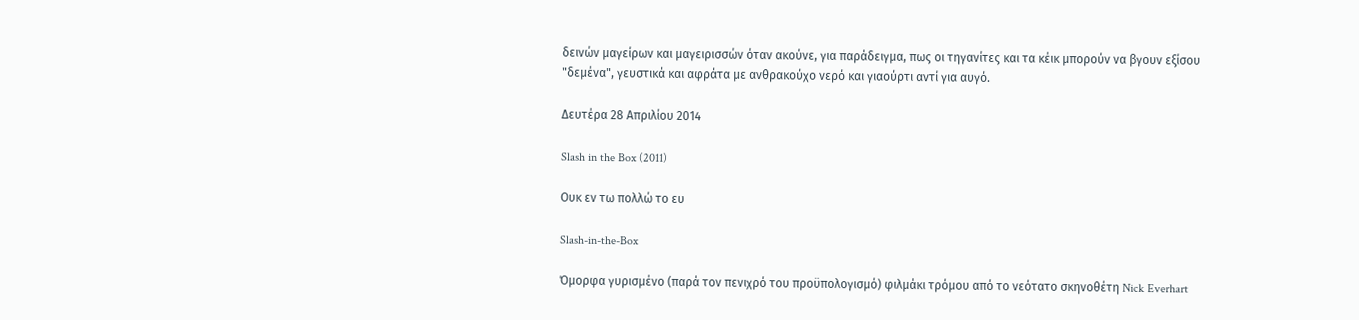δεινών μαγείρων και μαγειρισσών όταν ακούνε, για παράδειγμα, πως οι τηγανίτες και τα κέικ μπορούν να βγουν εξίσου "δεμένα", γευστικά και αφράτα με ανθρακούχο νερό και γιαούρτι αντί για αυγό.

Δευτέρα 28 Απριλίου 2014

Slash in the Box (2011)

Ουκ εν τω πολλώ το ευ

Slash-in-the-Box

Όμορφα γυρισμένο (παρά τον πενιχρό του προϋπολογισμό) φιλμάκι τρόμου από το νεότατο σκηνοθέτη Nick Everhart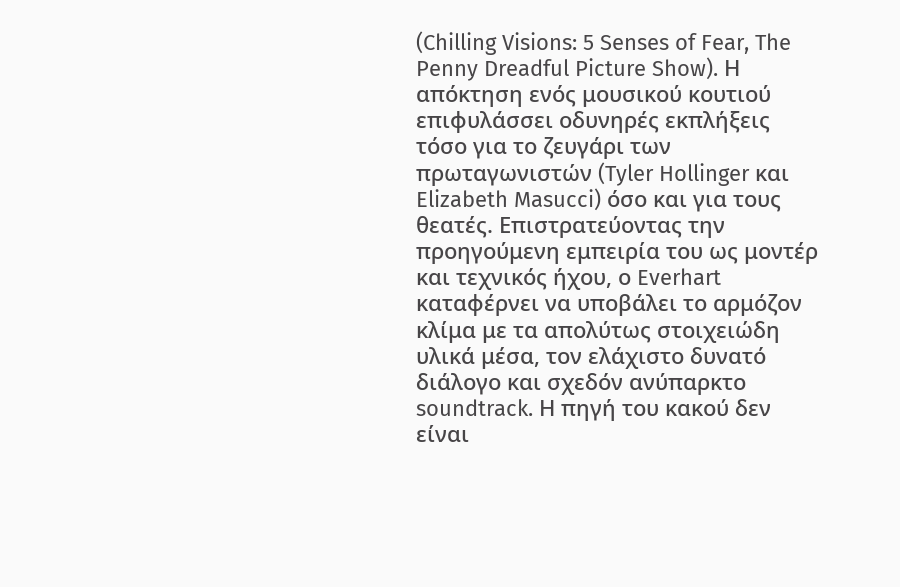(Chilling Visions: 5 Senses of Fear, The Penny Dreadful Picture Show). Η απόκτηση ενός μουσικού κουτιού επιφυλάσσει οδυνηρές εκπλήξεις τόσο για το ζευγάρι των πρωταγωνιστών (Tyler Hollinger και Elizabeth Masucci) όσο και για τους θεατές. Επιστρατεύοντας την προηγούμενη εμπειρία του ως μοντέρ και τεχνικός ήχου, ο Everhart καταφέρνει να υποβάλει το αρμόζον κλίμα με τα απολύτως στοιχειώδη υλικά μέσα, τον ελάχιστο δυνατό διάλογο και σχεδόν ανύπαρκτο soundtrack. Η πηγή του κακού δεν είναι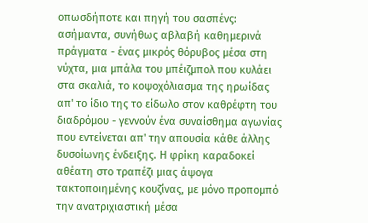οπωσδήποτε και πηγή του σασπένς: ασήμαντα, συνήθως αβλαβή καθημερινά πράγματα - ένας μικρός θόρυβος μέσα στη νύχτα, μια μπάλα του μπέιζμπολ που κυλάει στα σκαλιά, το κοψοχόλιασμα της ηρωίδας απ' το ίδιο της το είδωλο στον καθρέφτη του διαδρόμου - γεννούν ένα συναίσθημα αγωνίας που εντείνεται απ' την απουσία κάθε άλλης δυσοίωνης ένδειξης. Η φρίκη καραδοκεί αθέατη στο τραπέζι μιας άψογα τακτοποιημένης κουζίνας, με μόνο προπομπό την ανατριχιαστική μέσα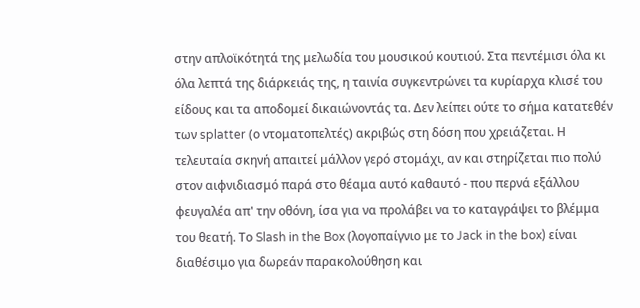στην απλοϊκότητά της μελωδία του μουσικού κουτιού. Στα πεντέμισι όλα κι όλα λεπτά της διάρκειάς της, η ταινία συγκεντρώνει τα κυρίαρχα κλισέ του είδους και τα αποδομεί δικαιώνοντάς τα. Δεν λείπει ούτε το σήμα κατατεθέν των splatter (ο ντοματοπελτές) ακριβώς στη δόση που χρειάζεται. Η τελευταία σκηνή απαιτεί μάλλον γερό στομάχι, αν και στηρίζεται πιο πολύ στον αιφνιδιασμό παρά στο θέαμα αυτό καθαυτό - που περνά εξάλλου φευγαλέα απ' την οθόνη, ίσα για να προλάβει να το καταγράψει το βλέμμα του θεατή. Το Slash in the Box (λογοπαίγνιο με το Jack in the box) είναι διαθέσιμο για δωρεάν παρακολούθηση και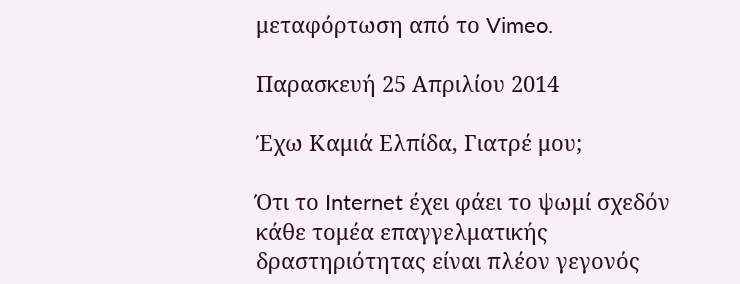μεταφόρτωση από το Vimeo.

Παρασκευή 25 Απριλίου 2014

Έχω Καμιά Ελπίδα, Γιατρέ μου;

Ότι το Internet έχει φάει το ψωμί σχεδόν κάθε τομέα επαγγελματικής δραστηριότητας είναι πλέον γεγονός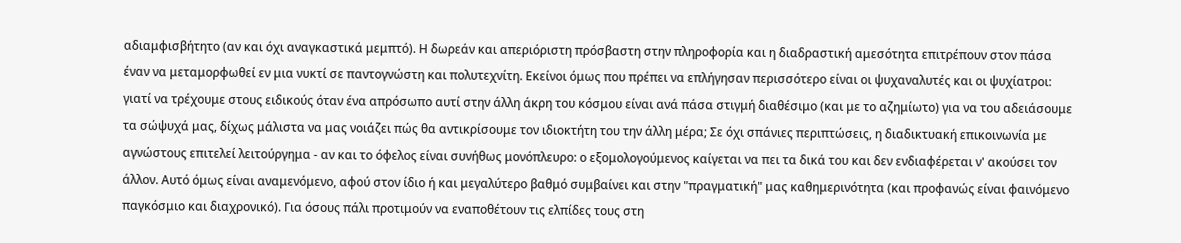αδιαμφισβήτητο (αν και όχι αναγκαστικά μεμπτό). Η δωρεάν και απεριόριστη πρόσβαστη στην πληροφορία και η διαδραστική αμεσότητα επιτρέπουν στον πάσα έναν να μεταμορφωθεί εν μια νυκτί σε παντογνώστη και πολυτεχνίτη. Εκείνοι όμως που πρέπει να επλήγησαν περισσότερο είναι οι ψυχαναλυτές και οι ψυχίατροι: γιατί να τρέχουμε στους ειδικούς όταν ένα απρόσωπο αυτί στην άλλη άκρη του κόσμου είναι ανά πάσα στιγμή διαθέσιμο (και με το αζημίωτο) για να του αδειάσουμε τα σώψυχά μας, δίχως μάλιστα να μας νοιάζει πώς θα αντικρίσουμε τον ιδιοκτήτη του την άλλη μέρα; Σε όχι σπάνιες περιπτώσεις, η διαδικτυακή επικοινωνία με αγνώστους επιτελεί λειτούργημα - αν και το όφελος είναι συνήθως μονόπλευρο: ο εξομολογούμενος καίγεται να πει τα δικά του και δεν ενδιαφέρεται ν' ακούσει τον άλλον. Αυτό όμως είναι αναμενόμενο, αφού στον ίδιο ή και μεγαλύτερο βαθμό συμβαίνει και στην "πραγματική" μας καθημερινότητα (και προφανώς είναι φαινόμενο παγκόσμιο και διαχρονικό). Για όσους πάλι προτιμούν να εναποθέτουν τις ελπίδες τους στη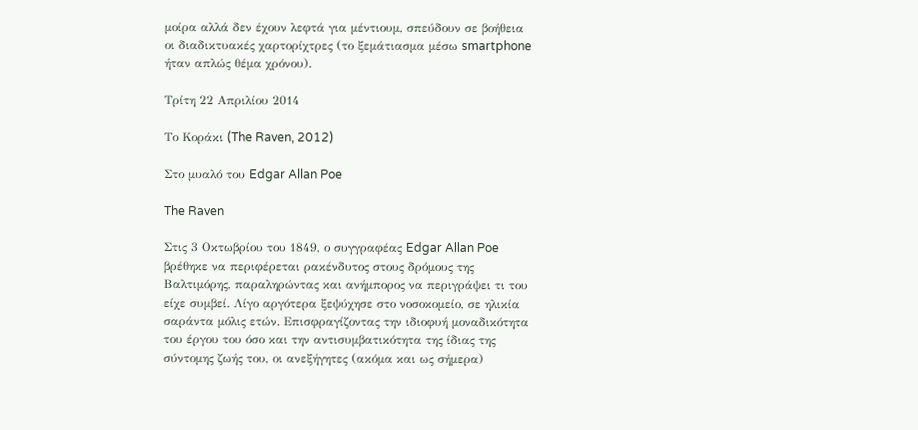μοίρα αλλά δεν έχουν λεφτά για μέντιουμ, σπεύδουν σε βοήθεια οι διαδικτυακές χαρτορίχτρες (το ξεμάτιασμα μέσω smartphone ήταν απλώς θέμα χρόνου).

Τρίτη 22 Απριλίου 2014

Το Κοράκι (The Raven, 2012)

Στο μυαλό του Edgar Allan Poe

The Raven

Στις 3 Οκτωβρίου του 1849, ο συγγραφέας Edgar Allan Poe βρέθηκε να περιφέρεται ρακένδυτος στους δρόμους της Βαλτιμόρης, παραληρώντας και ανήμπορος να περιγράψει τι του είχε συμβεί. Λίγο αργότερα ξεψύχησε στο νοσοκομείο, σε ηλικία σαράντα μόλις ετών. Επισφραγίζοντας την ιδιοφυή μοναδικότητα του έργου του όσο και την αντισυμβατικότητα της ίδιας της σύντομης ζωής του, οι ανεξήγητες (ακόμα και ως σήμερα)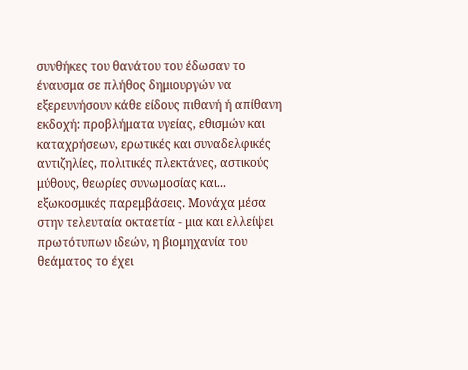συνθήκες του θανάτου του έδωσαν το έναυσμα σε πλήθος δημιουργών να εξερευνήσουν κάθε είδους πιθανή ή απίθανη εκδοχή: προβλήματα υγείας, εθισμών και καταχρήσεων, ερωτικές και συναδελφικές αντιζηλίες, πολιτικές πλεκτάνες, αστικούς μύθους, θεωρίες συνωμοσίας και... εξωκοσμικές παρεμβάσεις. Μονάχα μέσα στην τελευταία οκταετία - μια και ελλείψει πρωτότυπων ιδεών, η βιομηχανία του θεάματος το έχει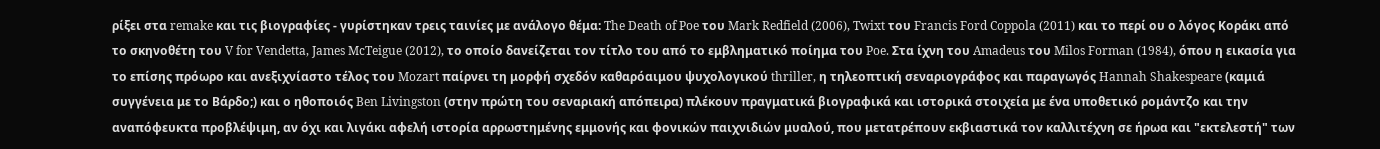ρίξει στα remake και τις βιογραφίες - γυρίστηκαν τρεις ταινίες με ανάλογο θέμα: The Death of Poe του Mark Redfield (2006), Twixt του Francis Ford Coppola (2011) και το περί ου ο λόγος Κοράκι από το σκηνοθέτη του V for Vendetta, James McTeigue (2012), το οποίο δανείζεται τον τίτλο του από το εμβληματικό ποίημα του Poe. Στα ίχνη του Amadeus του Milos Forman (1984), όπου η εικασία για τo επίσης πρόωρο και ανεξιχνίαστο τέλος του Mozart παίρνει τη μορφή σχεδόν καθαρόαιμου ψυχολογικού thriller, η τηλεοπτική σεναριογράφος και παραγωγός Hannah Shakespeare (καμιά συγγένεια με το Βάρδο;) και ο ηθοποιός Ben Livingston (στην πρώτη του σεναριακή απόπειρα) πλέκουν πραγματικά βιογραφικά και ιστορικά στοιχεία με ένα υποθετικό ρομάντζο και την αναπόφευκτα προβλέψιμη, αν όχι και λιγάκι αφελή ιστορία αρρωστημένης εμμονής και φονικών παιχνιδιών μυαλού, που μετατρέπουν εκβιαστικά τον καλλιτέχνη σε ήρωα και "εκτελεστή" των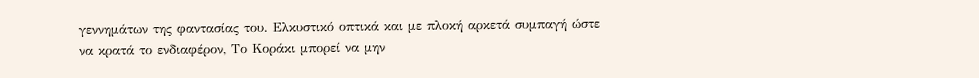γεννημάτων της φαντασίας του. Ελκυστικό οπτικά και με πλοκή αρκετά συμπαγή ώστε να κρατά το ενδιαφέρον, Το Κοράκι μπορεί να μην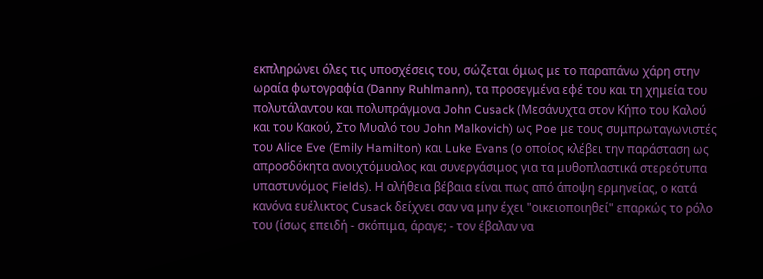εκπληρώνει όλες τις υποσχέσεις του, σώζεται όμως με το παραπάνω χάρη στην ωραία φωτογραφία (Danny Ruhlmann), τα προσεγμένα εφέ του και τη χημεία του πολυτάλαντου και πολυπράγμονα John Cusack (Μεσάνυχτα στον Κήπο του Καλού και του Κακού, Στο Μυαλό του John Malkovich) ως Poe με τους συμπρωταγωνιστές του Alice Eve (Emily Hamilton) και Luke Evans (ο οποίος κλέβει την παράσταση ως απροσδόκητα ανοιχτόμυαλος και συνεργάσιμος για τα μυθοπλαστικά στερεότυπα υπαστυνόμος Fields). Η αλήθεια βέβαια είναι πως από άποψη ερμηνείας, ο κατά κανόνα ευέλικτος Cusack δείχνει σαν να μην έχει "οικειοποιηθεί" επαρκώς το ρόλο του (ίσως επειδή - σκόπιμα, άραγε; - τον έβαλαν να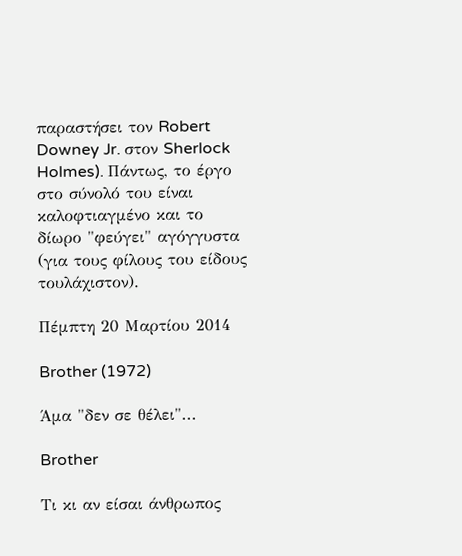παραστήσει τον Robert Downey Jr. στον Sherlock Holmes). Πάντως, το έργο στο σύνολό του είναι καλοφτιαγμένο και το δίωρο "φεύγει" αγόγγυστα (για τους φίλους του είδους τουλάχιστον).

Πέμπτη 20 Μαρτίου 2014

Brother (1972)

Άμα "δεν σε θέλει"...

Brother

Τι κι αν είσαι άνθρωπος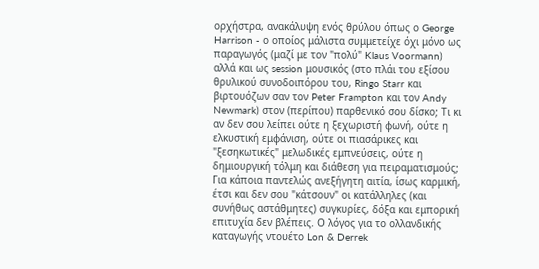ορχήστρα, ανακάλυψη ενός θρύλου όπως ο George Harrison - ο οποίος μάλιστα συμμετείχε όχι μόνο ως παραγωγός (μαζί με τον "πολύ" Klaus Voormann) αλλά και ως session μουσικός (στο πλάι του εξίσου θρυλικού συνοδοιπόρου του, Ringo Starr και βιρτουόζων σαν τον Peter Frampton και τον Andy Newmark) στον (περίπου) παρθενικό σου δίσκο; Τι κι αν δεν σου λείπει ούτε η ξεχωριστή φωνή, ούτε η ελκυστική εμφάνιση, ούτε οι πιασάρικες και "ξεσηκωτικές" μελωδικές εμπνεύσεις, ούτε η δημιουργική τόλμη και διάθεση για πειραματισμούς; Για κάποια παντελώς ανεξήγητη αιτία, ίσως καρμική, έτσι και δεν σου "κάτσουν" οι κατάλληλες (και συνήθως αστάθμητες) συγκυρίες, δόξα και εμπορική επιτυχία δεν βλέπεις. Ο λόγος για το ολλανδικής καταγωγής ντουέτο Lon & Derrek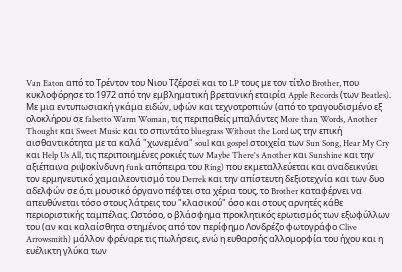Van Eaton από το Τρέντον του Νιου Τζέρσεϊ και το LP τους με τον τίτλο Brother, που κυκλοφόρησε το 1972 από την εμβληματική βρετανική εταιρία Apple Records (των Beatles). Με μια εντυπωσιακή γκάμα ειδών, υφών και τεχνοτροπιών (από το τραγουδισμένο εξ ολοκλήρου σε falsetto Warm Woman, τις περιπαθείς μπαλάντες More than Words, Another Thought και Sweet Music και το σπιντάτο bluegrass Without the Lord ως την επική αισθαντικότητα με τα καλά "χωνεμένα" soul και gospel στοιχεία των Sun Song, Hear My Cry και Help Us All, τις περιποιημένες ροκιές των Maybe There's Another και Sunshine και την αξιέπαινα ριψοκίνδυνη funk απόπειρα του Ring) που εκμεταλλεύεται και αναδεικνύει τον ερμηνευτικό χαμαιλεοντισμό του Derrek και την απίστευτη δεξιοτεχνία και των δυο αδελφών σε ό,τι μουσικό όργανο πέφτει στα χέρια τους, το Brother καταφέρνει να απευθύνεται τόσο στους λάτρεις του "κλασικού" όσο και στους αρνητές κάθε περιοριστικής ταμπέλας. Ωστόσο, ο βλάσφημα προκλητικός ερωτισμός των εξωφύλλων του (αν και καλαίσθητα στημένος από τον περίφημο Λονδρέζο φωτογράφο Clive Arrowsmith) μάλλον φρέναρε τις πωλήσεις, ενώ η ευθαρσής αλλομορφία του ήχου και η ευέλικτη γλύκα των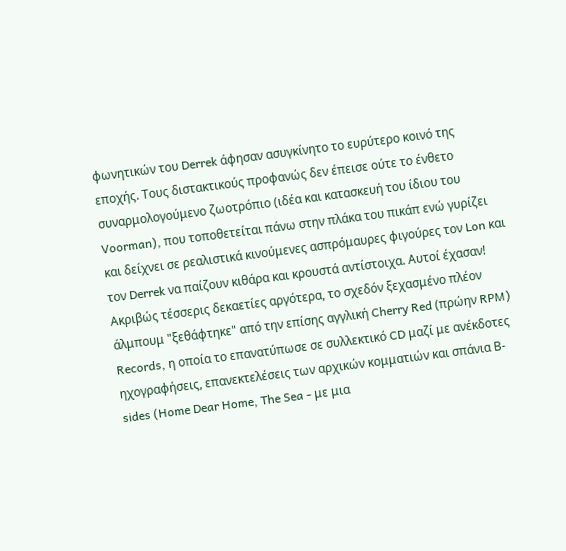φωνητικών του Derrek άφησαν ασυγκίνητο το ευρύτερο κοινό της εποχής. Τους διστακτικούς προφανώς δεν έπεισε ούτε το ένθετο συναρμολογούμενο ζωοτρόπιο (ιδέα και κατασκευή του ίδιου του Voorman), που τοποθετείται πάνω στην πλάκα του πικάπ ενώ γυρίζει και δείχνει σε ρεαλιστικά κινούμενες ασπρόμαυρες φιγούρες τον Lon και τον Derrek να παίζουν κιθάρα και κρουστά αντίστοιχα. Αυτοί έχασαν! Ακριβώς τέσσερις δεκαετίες αργότερα, το σχεδόν ξεχασμένο πλέον άλμπουμ "ξεθάφτηκε" από την επίσης αγγλική Cherry Red (πρώην RPM) Records, η οποία το επανατύπωσε σε συλλεκτικό CD μαζί με ανέκδοτες ηχογραφήσεις, επανεκτελέσεις των αρχικών κομματιών και σπάνια Β-sides (Home Dear Home, The Sea - με μια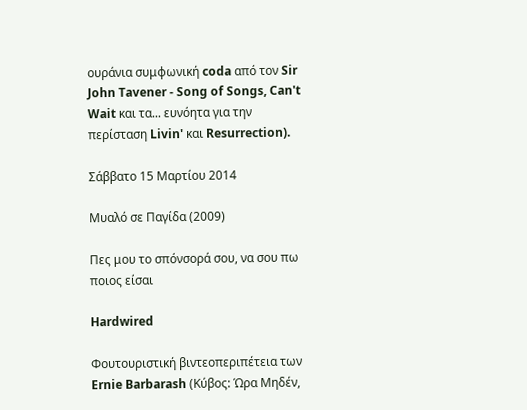ουράνια συμφωνική coda από τον Sir John Tavener - Song of Songs, Can't Wait και τα... ευνόητα για την περίσταση Livin' και Resurrection).

Σάββατο 15 Μαρτίου 2014

Μυαλό σε Παγίδα (2009)

Πες μου το σπόνσορά σου, να σου πω ποιος είσαι

Hardwired

Φουτουριστική βιντεοπεριπέτεια των Ernie Barbarash (Κύβος: Ώρα Μηδέν,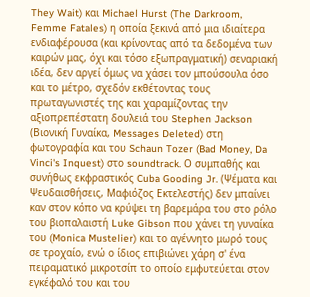They Wait) και Michael Hurst (The Darkroom, Femme Fatales) η οποία ξεκινά από μια ιδιαίτερα ενδιαφέρουσα (και κρίνοντας από τα δεδομένα των καιρών μας, όχι και τόσο εξωπραγματική) σεναριακή ιδέα, δεν αργεί όμως να χάσει τον μπούσουλα όσο και το μέτρο, σχεδόν εκθέτοντας τους πρωταγωνιστές της και χαραμίζοντας την αξιοπρεπέστατη δουλειά του Stephen Jackson (Βιονική Γυναίκα, Messages Deleted) στη φωτογραφία και του Schaun Tozer (Bad Money, Da Vinci's Inquest) στο soundtrack. Ο συμπαθής και συνήθως εκφραστικός Cuba Gooding Jr. (Ψέματα και Ψευδαισθήσεις, Μαφιόζος Εκτελεστής) δεν μπαίνει καν στον κόπο να κρύψει τη βαρεμάρα του στο ρόλο του βιοπαλαιστή Luke Gibson που χάνει τη γυναίκα του (Monica Mustelier) και το αγέννητο μωρό τους σε τροχαίο, ενώ ο ίδιος επιβιώνει χάρη σ' ένα πειραματικό μικροτσίπ το οποίο εμφυτεύεται στον εγκέφαλό του και του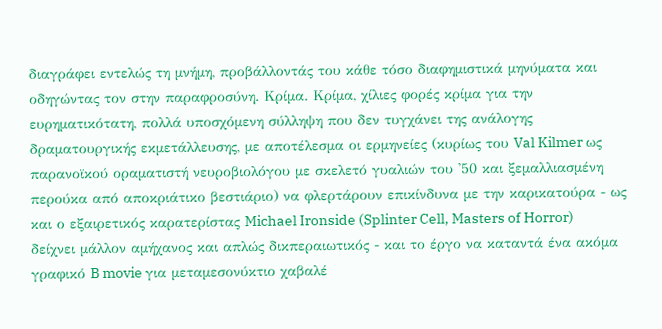διαγράφει εντελώς τη μνήμη, προβάλλοντάς του κάθε τόσο διαφημιστικά μηνύματα και οδηγώντας τον στην παραφροσύνη. Κρίμα. Κρίμα, χίλιες φορές κρίμα για την ευρηματικότατη, πολλά υποσχόμενη σύλληψη που δεν τυγχάνει της ανάλογης δραματουργικής εκμετάλλευσης, με αποτέλεσμα οι ερμηνείες (κυρίως του Val Kilmer ως παρανοϊκού οραματιστή νευροβιολόγου με σκελετό γυαλιών του '50 και ξεμαλλιασμένη περούκα από αποκριάτικο βεστιάριο) να φλερτάρουν επικίνδυνα με την καρικατούρα - ως και ο εξαιρετικός καρατερίστας Michael Ironside (Splinter Cell, Masters of Horror) δείχνει μάλλον αμήχανος και απλώς δικπεραιωτικός - και το έργο να καταντά ένα ακόμα γραφικό B movie για μεταμεσονύκτιο χαβαλέ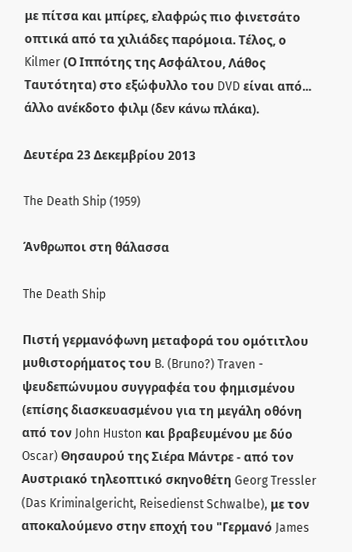με πίτσα και μπίρες, ελαφρώς πιο φινετσάτο οπτικά από τα χιλιάδες παρόμοια. Τέλος, ο Kilmer (Ο Ιππότης της Ασφάλτου, Λάθος Ταυτότητα) στο εξώφυλλο του DVD είναι από... άλλο ανέκδοτο φιλμ (δεν κάνω πλάκα).

Δευτέρα 23 Δεκεμβρίου 2013

The Death Ship (1959)

Άνθρωποι στη θάλασσα

The Death Ship

Πιστή γερμανόφωνη μεταφορά του ομότιτλου μυθιστορήματος του B. (Bruno?) Traven - ψευδεπώνυμου συγγραφέα του φημισμένου (επίσης διασκευασμένου για τη μεγάλη οθόνη από τον John Huston και βραβευμένου με δύο Oscar) Θησαυρού της Σιέρα Μάντρε - από τον Αυστριακό τηλεοπτικό σκηνοθέτη Georg Tressler (Das Kriminalgericht, Reisedienst Schwalbe), με τον αποκαλούμενο στην εποχή του "Γερμανό James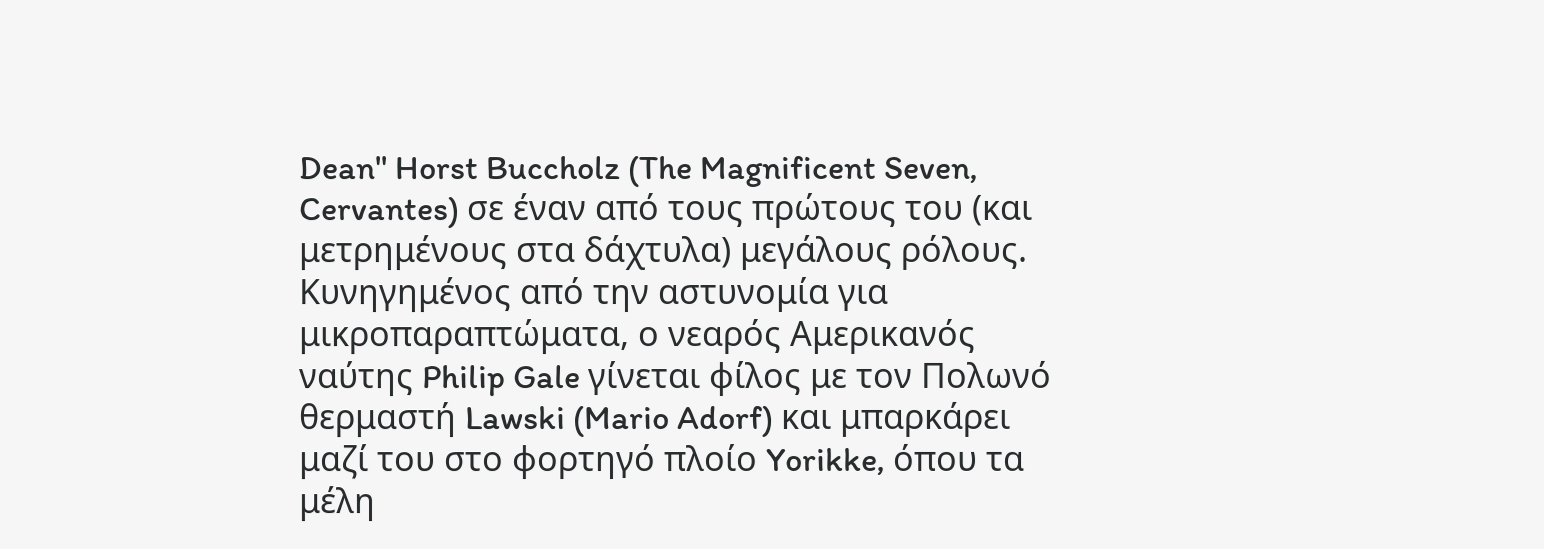Dean" Horst Buccholz (The Magnificent Seven, Cervantes) σε έναν από τους πρώτους του (και μετρημένους στα δάχτυλα) μεγάλους ρόλους. Κυνηγημένος από την αστυνομία για μικροπαραπτώματα, ο νεαρός Αμερικανός ναύτης Philip Gale γίνεται φίλος με τον Πολωνό θερμαστή Lawski (Mario Adorf) και μπαρκάρει μαζί του στο φορτηγό πλοίο Yorikke, όπου τα μέλη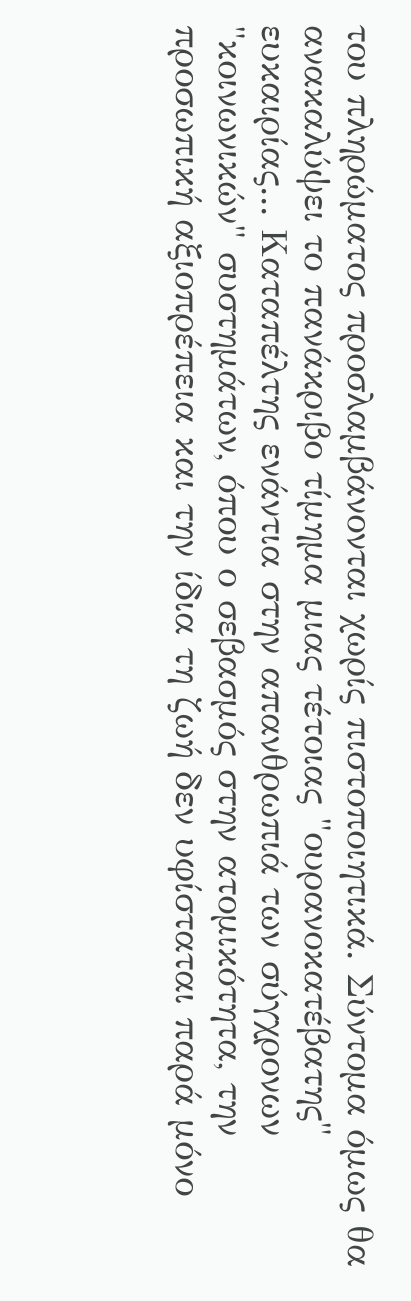του πληρώματος προσλαμβάνονται χωρίς πιστοποιητικά. Σύντομα όμως θα ανακαλύψει το πανάκριβο τίμημα μιας τέτοιας "ουρανοκατέβατης" ευκαιρίας... Καταπέλτης ενάντια στην απανθρωπιά των σύγχρονων "κοινωνικών" συστημάτων, όπου ο σεβασμός στην ατομικότητα, την προσωπική αξιοπρέπεια και την ίδια τη ζωή δεν υφίσταται παρά μόνο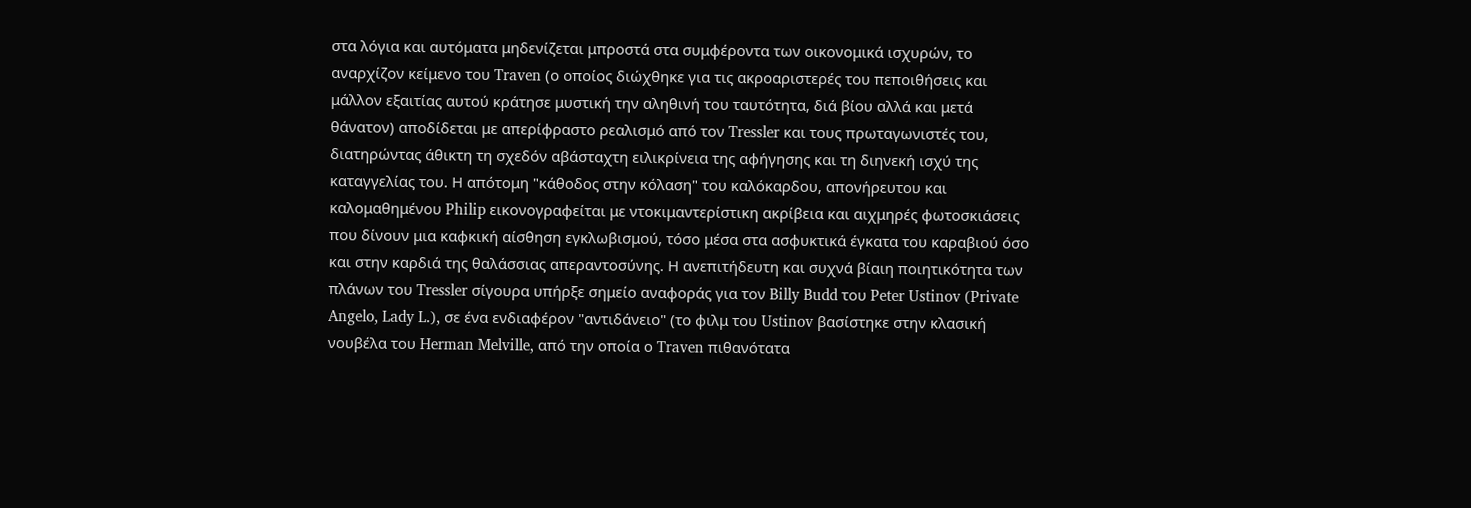στα λόγια και αυτόματα μηδενίζεται μπροστά στα συμφέροντα των οικονομικά ισχυρών, το αναρχίζον κείμενο του Traven (ο οποίος διώχθηκε για τις ακροαριστερές του πεποιθήσεις και μάλλον εξαιτίας αυτού κράτησε μυστική την αληθινή του ταυτότητα, διά βίου αλλά και μετά θάνατον) αποδίδεται με απερίφραστο ρεαλισμό από τον Tressler και τους πρωταγωνιστές του, διατηρώντας άθικτη τη σχεδόν αβάσταχτη ειλικρίνεια της αφήγησης και τη διηνεκή ισχύ της καταγγελίας του. Η απότομη "κάθοδος στην κόλαση" του καλόκαρδου, απονήρευτου και καλομαθημένου Philip εικονογραφείται με ντοκιμαντερίστικη ακρίβεια και αιχμηρές φωτοσκιάσεις που δίνουν μια καφκική αίσθηση εγκλωβισμού, τόσο μέσα στα ασφυκτικά έγκατα του καραβιού όσο και στην καρδιά της θαλάσσιας απεραντοσύνης. Η ανεπιτήδευτη και συχνά βίαιη ποιητικότητα των πλάνων του Tressler σίγουρα υπήρξε σημείο αναφοράς για τον Billy Budd του Peter Ustinov (Private Angelo, Lady L.), σε ένα ενδιαφέρον "αντιδάνειο" (το φιλμ του Ustinov βασίστηκε στην κλασική νουβέλα του Herman Melville, από την οποία ο Traven πιθανότατα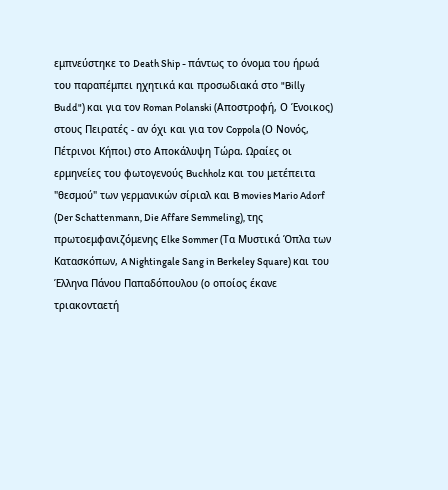εμπνεύστηκε το Death Ship - πάντως το όνομα του ήρωά του παραπέμπει ηχητικά και προσωδιακά στο "Billy Budd") και για τον Roman Polanski (Αποστροφή, Ο Ένοικος) στους Πειρατές - αν όχι και για τον Coppola (Ο Νονός, Πέτρινοι Κήποι) στο Αποκάλυψη Τώρα. Ωραίες οι ερμηνείες του φωτογενούς Buchholz και του μετέπειτα "θεσμού" των γερμανικών σίριαλ και B movies Mario Adorf (Der Schattenmann, Die Affare Semmeling), της πρωτοεμφανιζόμενης Elke Sommer (Τα Μυστικά Όπλα των Κατασκόπων, A Nightingale Sang in Berkeley Square) και του Έλληνα Πάνου Παπαδόπουλου (ο οποίος έκανε τριακονταετή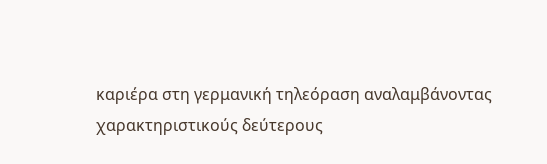καριέρα στη γερμανική τηλεόραση αναλαμβάνοντας χαρακτηριστικούς δεύτερους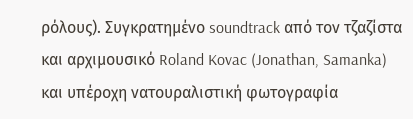ρόλους). Συγκρατημένο soundtrack από τον τζαζίστα και αρχιμουσικό Roland Kovac (Jonathan, Samanka) και υπέροχη νατουραλιστική φωτογραφία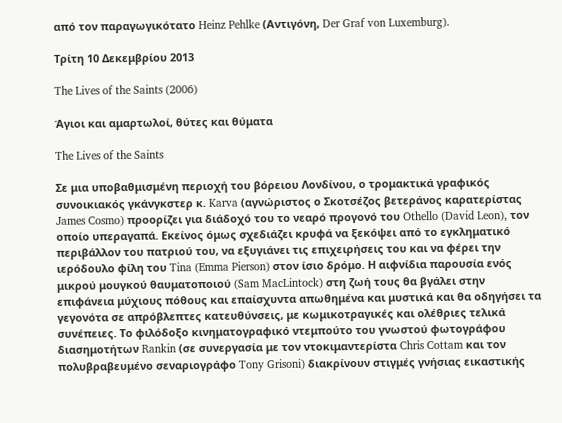από τον παραγωγικότατο Heinz Pehlke (Αντιγόνη, Der Graf von Luxemburg).

Τρίτη 10 Δεκεμβρίου 2013

The Lives of the Saints (2006)

Άγιοι και αμαρτωλοί, θύτες και θύματα

The Lives of the Saints

Σε μια υποβαθμισμένη περιοχή του βόρειου Λονδίνου, ο τρομακτικά γραφικός συνοικιακός γκάνγκστερ κ. Karva (αγνώριστος ο Σκοτσέζος βετεράνος καρατερίστας James Cosmo) προορίζει για διάδοχό του το νεαρό προγονό του Othello (David Leon), τον οποίο υπεραγαπά. Εκείνος όμως σχεδιάζει κρυφά να ξεκόψει από το εγκληματικό περιβάλλον του πατριού του, να εξυγιάνει τις επιχειρήσεις του και να φέρει την ιερόδουλο φίλη του Tina (Emma Pierson) στον ίσιο δρόμο. Η αιφνίδια παρουσία ενός μικρού μουγκού θαυματοποιού (Sam MacLintock) στη ζωή τους θα βγάλει στην επιφάνεια μύχιους πόθους και επαίσχυντα απωθημένα και μυστικά και θα οδηγήσει τα γεγονότα σε απρόβλεπτες κατευθύνσεις, με κωμικοτραγικές και ολέθριες τελικά συνέπειες. Το φιλόδοξο κινηματογραφικό ντεμπούτο του γνωστού φωτογράφου διασημοτήτων Rankin (σε συνεργασία με τον ντοκιμαντερίστα Chris Cottam και τον πολυβραβευμένο σεναριογράφο Tony Grisoni) διακρίνουν στιγμές γνήσιας εικαστικής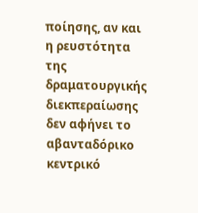ποίησης, αν και η ρευστότητα της δραματουργικής διεκπεραίωσης δεν αφήνει το αβανταδόρικο κεντρικό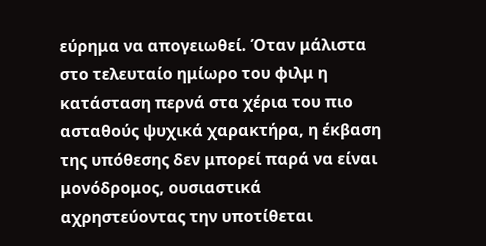εύρημα να απογειωθεί. Όταν μάλιστα στο τελευταίο ημίωρο του φιλμ η κατάσταση περνά στα χέρια του πιο ασταθούς ψυχικά χαρακτήρα, η έκβαση της υπόθεσης δεν μπορεί παρά να είναι μονόδρομος, ουσιαστικά αχρηστεύοντας την υποτίθεται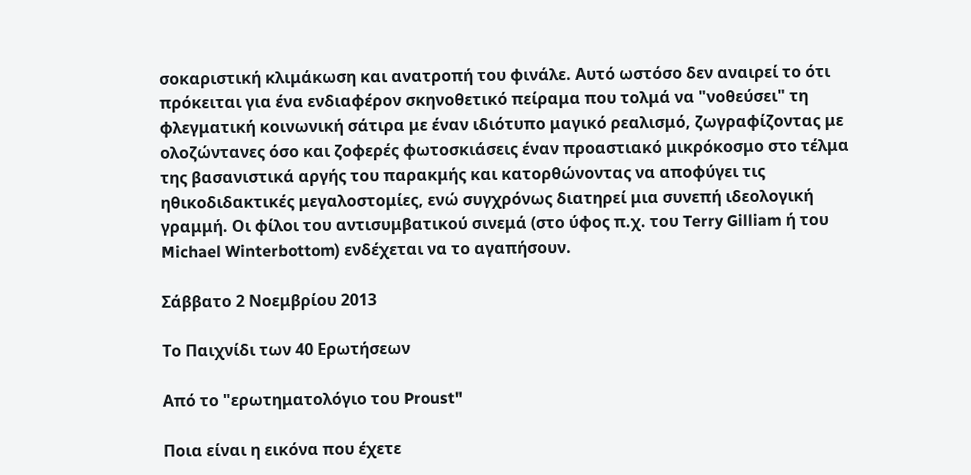σοκαριστική κλιμάκωση και ανατροπή του φινάλε. Αυτό ωστόσο δεν αναιρεί το ότι πρόκειται για ένα ενδιαφέρον σκηνοθετικό πείραμα που τολμά να "νοθεύσει" τη φλεγματική κοινωνική σάτιρα με έναν ιδιότυπο μαγικό ρεαλισμό, ζωγραφίζοντας με ολοζώντανες όσο και ζοφερές φωτοσκιάσεις έναν προαστιακό μικρόκοσμο στο τέλμα της βασανιστικά αργής του παρακμής και κατορθώνοντας να αποφύγει τις ηθικοδιδακτικές μεγαλοστομίες, ενώ συγχρόνως διατηρεί μια συνεπή ιδεολογική γραμμή. Οι φίλοι του αντισυμβατικού σινεμά (στο ύφος π.χ. του Terry Gilliam ή του Michael Winterbottom) ενδέχεται να το αγαπήσουν.

Σάββατο 2 Νοεμβρίου 2013

Το Παιχνίδι των 40 Ερωτήσεων

Από το "ερωτηματολόγιο του Proust"

Ποια είναι η εικόνα που έχετε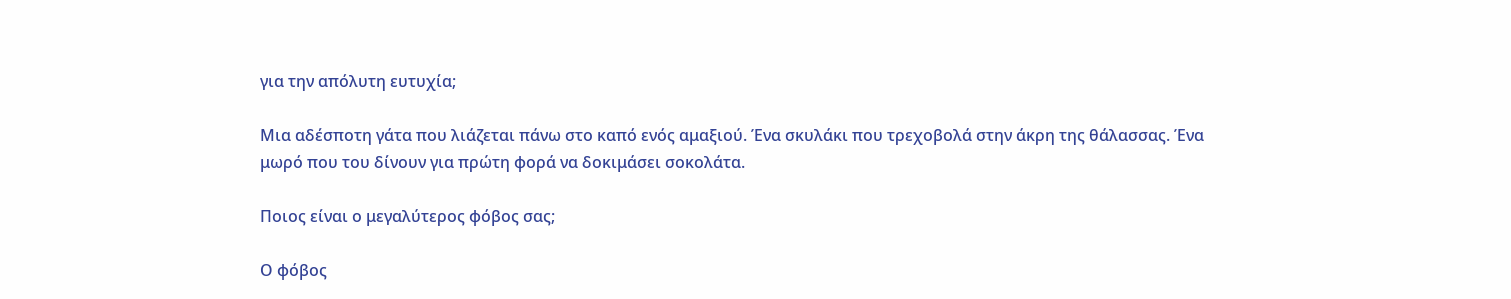για την απόλυτη ευτυχία;

Μια αδέσποτη γάτα που λιάζεται πάνω στο καπό ενός αμαξιού. Ένα σκυλάκι που τρεχοβολά στην άκρη της θάλασσας. Ένα μωρό που του δίνουν για πρώτη φορά να δοκιμάσει σοκολάτα.

Ποιος είναι ο μεγαλύτερος φόβος σας;

Ο φόβος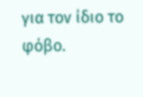για τον ίδιο το φόβο.